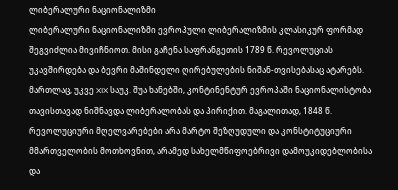ლიბერალური ნაციონალიზმი
ლიბერალური ნაციონალიზმი ევროპული ლიბერალიზმის კლასიკურ ფორმად შეგვიძლია მივიჩნიოთ. მისი გაჩენა საფრანგეთის 1789 წ. რევოლუციას უკავშირდება და ბევრი მაშინდელი ღირებულების ნიშან-თვისებასაც ატარებს. მართლაც, უკვე XIX საუკ. შუა ხანებში, კონტინენტურ ევროპაში ნაციონალისტობა თავისთავად ნიშნავდა ლიბერალობას და პირიქით. მაგალითად, 1848 წ. რევოლუციური მღელვარებები არა მარტო შეზღუდული და კონსტიტუციური მმართველობის მოთხოვნით, არამედ სახელმწიფოებრივი დამოუკიდებლობისა და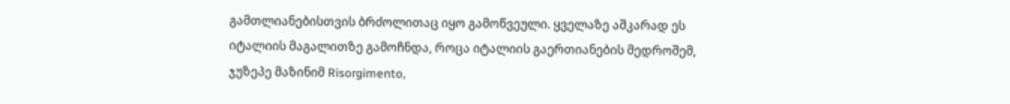გამთლიანებისთვის ბრძოლითაც იყო გამოწვეული. ყველაზე აშკარად ეს იტალიის მაგალითზე გამოჩნდა, როცა იტალიის გაერთიანების მედროშემ, ჯუზეპე მაზინიმ Risorgimento,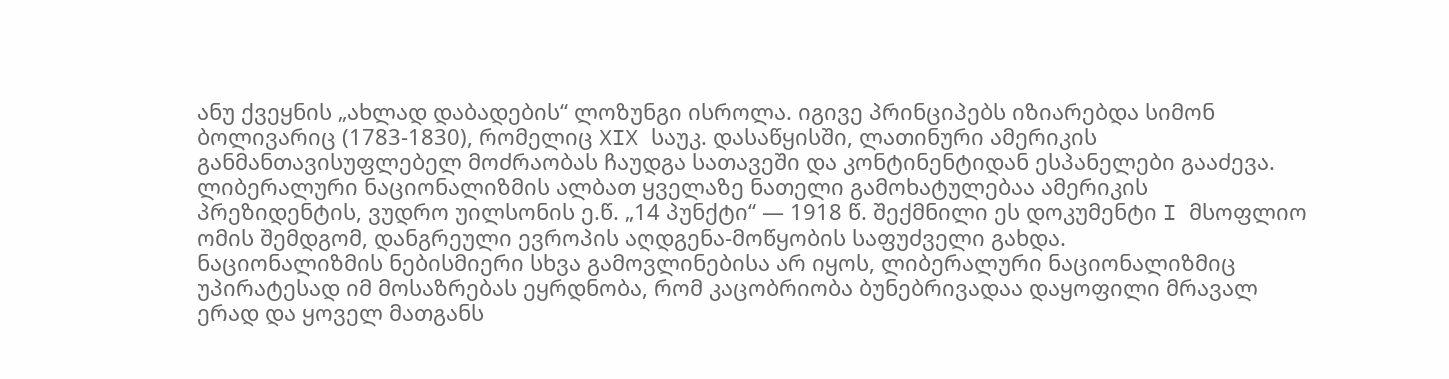ანუ ქვეყნის „ახლად დაბადების“ ლოზუნგი ისროლა. იგივე პრინციპებს იზიარებდა სიმონ ბოლივარიც (1783-1830), რომელიც XIX საუკ. დასაწყისში, ლათინური ამერიკის განმანთავისუფლებელ მოძრაობას ჩაუდგა სათავეში და კონტინენტიდან ესპანელები გააძევა. ლიბერალური ნაციონალიზმის ალბათ ყველაზე ნათელი გამოხატულებაა ამერიკის პრეზიდენტის, ვუდრო უილსონის ე.წ. „14 პუნქტი“ — 1918 წ. შექმნილი ეს დოკუმენტი I მსოფლიო ომის შემდგომ, დანგრეული ევროპის აღდგენა-მოწყობის საფუძველი გახდა.
ნაციონალიზმის ნებისმიერი სხვა გამოვლინებისა არ იყოს, ლიბერალური ნაციონალიზმიც უპირატესად იმ მოსაზრებას ეყრდნობა, რომ კაცობრიობა ბუნებრივადაა დაყოფილი მრავალ ერად და ყოველ მათგანს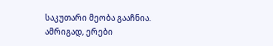საკუთარი მეობა გააჩნია. ამრიგად, ერები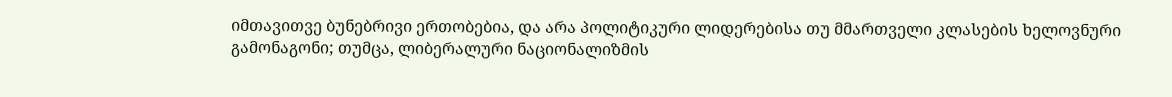იმთავითვე ბუნებრივი ერთობებია, და არა პოლიტიკური ლიდერებისა თუ მმართველი კლასების ხელოვნური გამონაგონი; თუმცა, ლიბერალური ნაციონალიზმის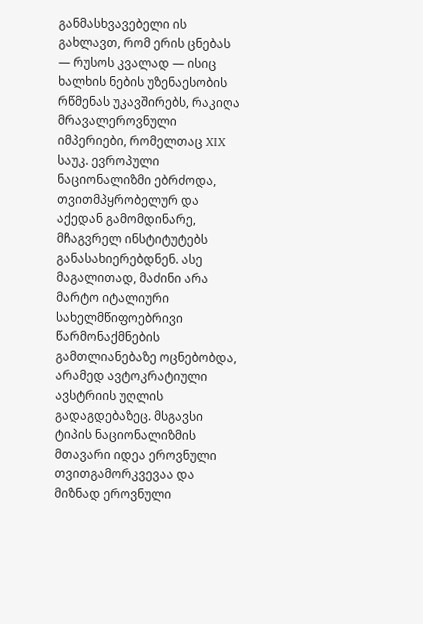განმასხვავებელი ის გახლავთ, რომ ერის ცნებას — რუსოს კვალად — ისიც ხალხის ნების უზენაესობის რწმენას უკავშირებს, რაკიღა მრავალეროვნული იმპერიები, რომელთაც XIX საუკ. ევროპული ნაციონალიზმი ებრძოდა, თვითმპყრობელურ და აქედან გამომდინარე, მჩაგვრელ ინსტიტუტებს განასახიერებდნენ. ასე მაგალითად, მაძინი არა მარტო იტალიური სახელმწიფოებრივი წარმონაქმნების გამთლიანებაზე ოცნებობდა, არამედ ავტოკრატიული ავსტრიის უღლის გადაგდებაზეც. მსგავსი ტიპის ნაციონალიზმის მთავარი იდეა ეროვნული თვითგამორკვევაა და მიზნად ეროვნული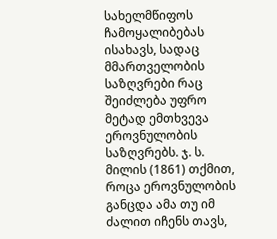სახელმწიფოს ჩამოყალიბებას ისახავს, სადაც მმართველობის საზღვრები რაც შეიძლება უფრო მეტად ემთხვევა ეროვნულობის საზღვრებს. ჯ. ს. მილის (1861) თქმით, როცა ეროვნულობის განცდა ამა თუ იმ ძალით იჩენს თავს,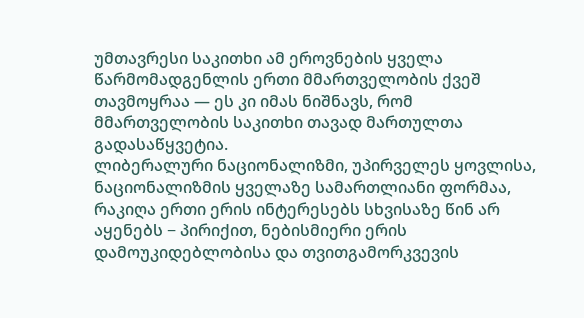უმთავრესი საკითხი ამ ეროვნების ყველა წარმომადგენლის ერთი მმართველობის ქვეშ თავმოყრაა — ეს კი იმას ნიშნავს, რომ მმართველობის საკითხი თავად მართულთა გადასაწყვეტია.
ლიბერალური ნაციონალიზმი, უპირველეს ყოვლისა, ნაციონალიზმის ყველაზე სამართლიანი ფორმაა, რაკიღა ერთი ერის ინტერესებს სხვისაზე წინ არ აყენებს − პირიქით, ნებისმიერი ერის დამოუკიდებლობისა და თვითგამორკვევის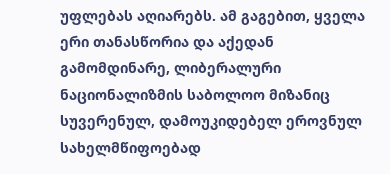უფლებას აღიარებს. ამ გაგებით, ყველა ერი თანასწორია და აქედან გამომდინარე, ლიბერალური ნაციონალიზმის საბოლოო მიზანიც სუვერენულ, დამოუკიდებელ ეროვნულ სახელმწიფოებად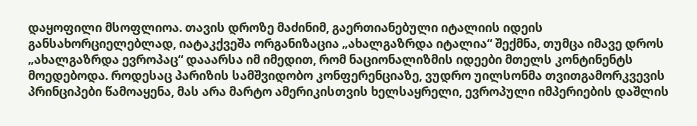დაყოფილი მსოფლიოა. თავის დროზე მაძინიმ, გაერთიანებული იტალიის იდეის განსახორციელებლად, იატაკქვეშა ორგანიზაცია „ახალგაზრდა იტალია“ შექმნა, თუმცა იმავე დროს „ახალგაზრდა ევროპაც“ დააარსა იმ იმედით, რომ ნაციონალიზმის იდეები მთელს კონტინენტს მოედებოდა. როდესაც პარიზის სამშვიდობო კონფერენციაზე, ვუდრო უილსონმა თვითგამორკვევის პრინციპები წამოაყენა, მას არა მარტო ამერიკისთვის ხელსაყრელი, ევროპული იმპერიების დაშლის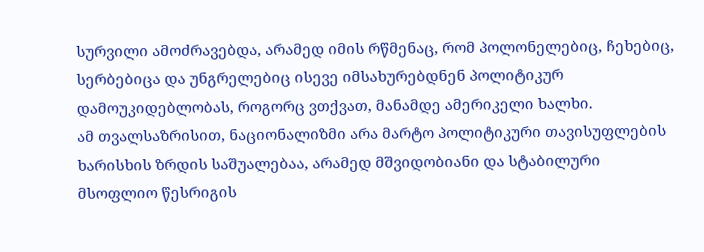სურვილი ამოძრავებდა, არამედ იმის რწმენაც, რომ პოლონელებიც, ჩეხებიც, სერბებიცა და უნგრელებიც ისევე იმსახურებდნენ პოლიტიკურ დამოუკიდებლობას, როგორც ვთქვათ, მანამდე ამერიკელი ხალხი.
ამ თვალსაზრისით, ნაციონალიზმი არა მარტო პოლიტიკური თავისუფლების ხარისხის ზრდის საშუალებაა, არამედ მშვიდობიანი და სტაბილური მსოფლიო წესრიგის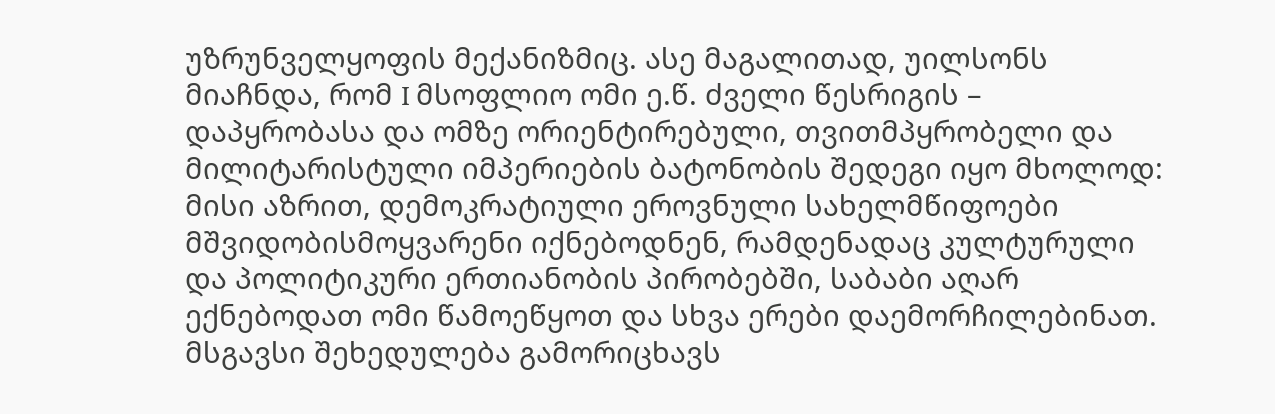უზრუნველყოფის მექანიზმიც. ასე მაგალითად, უილსონს მიაჩნდა, რომ I მსოფლიო ომი ე.წ. ძველი წესრიგის – დაპყრობასა და ომზე ორიენტირებული, თვითმპყრობელი და მილიტარისტული იმპერიების ბატონობის შედეგი იყო მხოლოდ: მისი აზრით, დემოკრატიული ეროვნული სახელმწიფოები მშვიდობისმოყვარენი იქნებოდნენ, რამდენადაც კულტურული და პოლიტიკური ერთიანობის პირობებში, საბაბი აღარ ექნებოდათ ომი წამოეწყოთ და სხვა ერები დაემორჩილებინათ. მსგავსი შეხედულება გამორიცხავს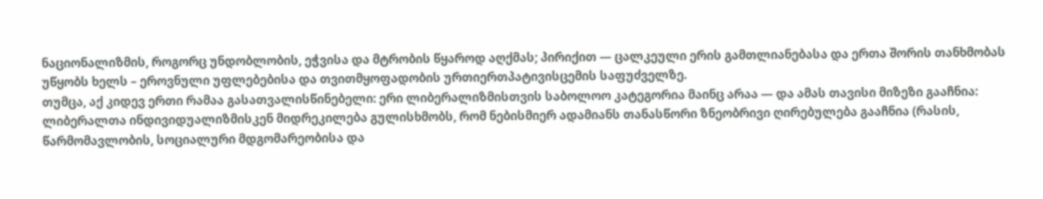ნაციონალიზმის, როგორც უნდობლობის, ეჭვისა და მტრობის წყაროდ აღქმას; პირიქით — ცალკეული ერის გამთლიანებასა და ერთა შორის თანხმობას უწყობს ხელს – ეროვნული უფლებებისა და თვითმყოფადობის ურთიერთპატივისცემის საფუძველზე.
თუმცა, აქ კიდევ ერთი რამაა გასათვალისწინებელი: ერი ლიბერალიზმისთვის საბოლოო კატეგორია მაინც არაა — და ამას თავისი მიზეზი გააჩნია: ლიბერალთა ინდივიდუალიზმისკენ მიდრეკილება გულისხმობს, რომ ნებისმიერ ადამიანს თანასწორი ზნეობრივი ღირებულება გააჩნია (რასის, წარმომავლობის, სოციალური მდგომარეობისა და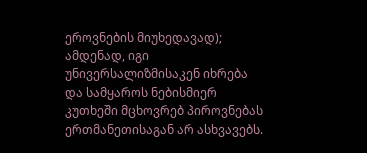ეროვნების მიუხედავად); ამდენად, იგი უნივერსალიზმისაკენ იხრება და სამყაროს ნებისმიერ კუთხეში მცხოვრებ პიროვნებას ერთმანეთისაგან არ ასხვავებს.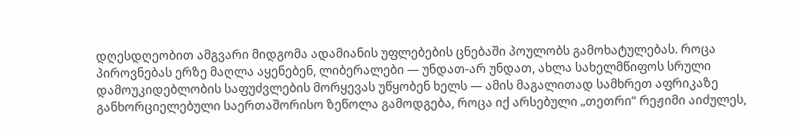დღესდღეობით ამგვარი მიდგომა ადამიანის უფლებების ცნებაში პოულობს გამოხატულებას. როცა პიროვნებას ერზე მაღლა აყენებენ, ლიბერალები — უნდათ-არ უნდათ, ახლა სახელმწიფოს სრული დამოუკიდებლობის საფუძვლების მორყევას უწყობენ ხელს — ამის მაგალითად სამხრეთ აფრიკაზე განხორციელებული საერთაშორისო ზეწოლა გამოდგება, როცა იქ არსებული „თეთრი“ რეჟიმი აიძულეს,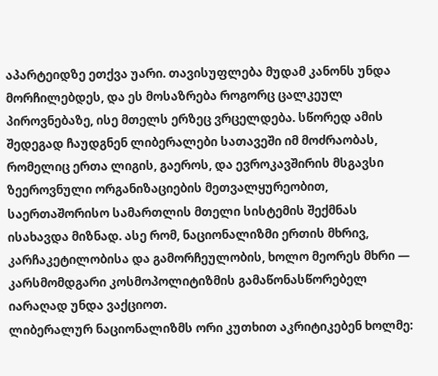აპარტეიდზე ეთქვა უარი. თავისუფლება მუდამ კანონს უნდა მორჩილებდეს, და ეს მოსაზრება როგორც ცალკეულ პიროვნებაზე, ისე მთელს ერზეც ვრცელდება. სწორედ ამის შედეგად ჩაუდგნენ ლიბერალები სათავეში იმ მოძრაობას, რომელიც ერთა ლიგის, გაეროს, და ევროკავშირის მსგავსი ზეეროვნული ორგანიზაციების მეთვალყურეობით, საერთაშორისო სამართლის მთელი სისტემის შექმნას ისახავდა მიზნად. ასე რომ, ნაციონალიზმი ერთის მხრივ, კარჩაკეტილობისა და გამორჩეულობის, ხოლო მეორეს მხრი — კარსმომდგარი კოსმოპოლიტიზმის გამაწონასწორებელ იარაღად უნდა ვაქციოთ.
ლიბერალურ ნაციონალიზმს ორი კუთხით აკრიტიკებენ ხოლმე: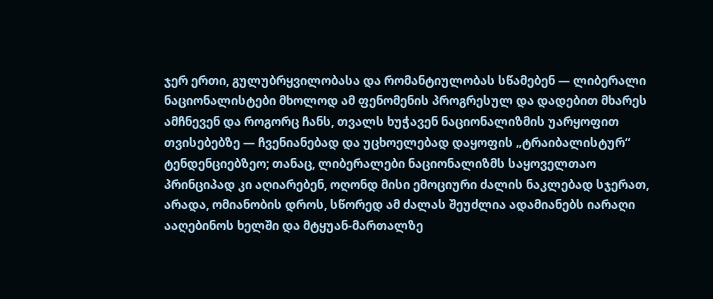ჯერ ერთი, გულუბრყვილობასა და რომანტიულობას სწამებენ — ლიბერალი ნაციონალისტები მხოლოდ ამ ფენომენის პროგრესულ და დადებით მხარეს ამჩნევენ და როგორც ჩანს, თვალს ხუჭავენ ნაციონალიზმის უარყოფით თვისებებზე — ჩვენიანებად და უცხოელებად დაყოფის „ტრაიბალისტურ“ ტენდენციებზეო; თანაც, ლიბერალები ნაციონალიზმს საყოველთაო პრინციპად კი აღიარებენ, ოღონდ მისი ემოციური ძალის ნაკლებად სჯერათ, არადა, ომიანობის დროს, სწორედ ამ ძალას შეუძლია ადამიანებს იარაღი ააღებინოს ხელში და მტყუან-მართალზე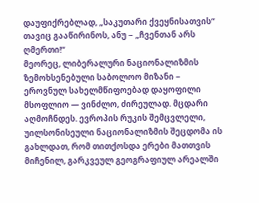დაუფიქრებლად, „საკუთარი ქვეყნისათვის“ თავიც გააწირინოს, ანუ − „ჩვენთან არს ღმერთი!“
მეორეც, ლიბერალური ნაციონალიზმის ზემოხსენებული საბოლოო მიზანი − ეროვნულ სახელმწიფოებად დაყოფილი მსოფლიო — ვინძლო, ძირეულად. მცდარი აღმოჩნდეს. ევროპის რუკის შემცვლელი, უილსონისეული ნაციონალიზმის შეცდომა ის გახლდათ, რომ თითქოსდა ერები მათთვის მიჩენილ, გარკვეულ გეოგრაფიულ არეალში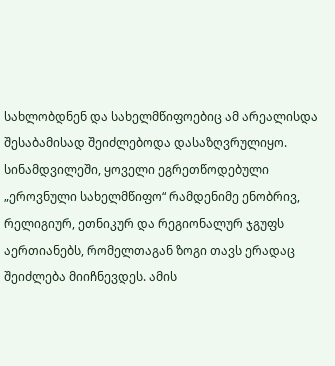სახლობდნენ და სახელმწიფოებიც ამ არეალისდა შესაბამისად შეიძლებოდა დასაზღვრულიყო. სინამდვილეში, ყოველი ეგრეთწოდებული „ეროვნული სახელმწიფო“ რამდენიმე ენობრივ, რელიგიურ, ეთნიკურ და რეგიონალურ ჯგუფს აერთიანებს, რომელთაგან ზოგი თავს ერადაც შეიძლება მიიჩნევდეს. ამის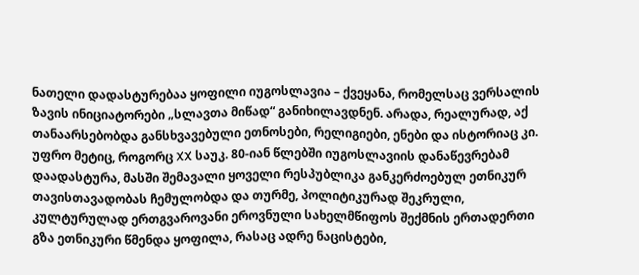ნათელი დადასტურებაა ყოფილი იუგოსლავია – ქვეყანა, რომელსაც ვერსალის ზავის ინიციატორები „სლავთა მიწად“ განიხილავდნენ. არადა, რეალურად, აქ თანაარსებობდა განსხვავებული ეთნოსები, რელიგიები, ენები და ისტორიაც კი. უფრო მეტიც, როგორც XX საუკ. 80-იან წლებში იუგოსლავიის დანაწევრებამ დაადასტურა, მასში შემავალი ყოველი რესპუბლიკა განკერძოებულ ეთნიკურ თავისთავადობას ჩემულობდა და თურმე, პოლიტიკურად შეკრული, კულტურულად ერთგვაროვანი ეროვნული სახელმწიფოს შექმნის ერთადერთი გზა ეთნიკური წმენდა ყოფილა, რასაც ადრე ნაცისტები,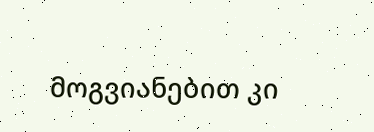მოგვიანებით კი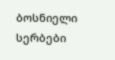ბოსნიელი სერბები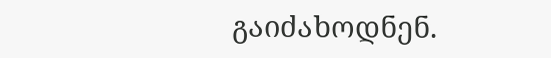გაიძახოდნენ.